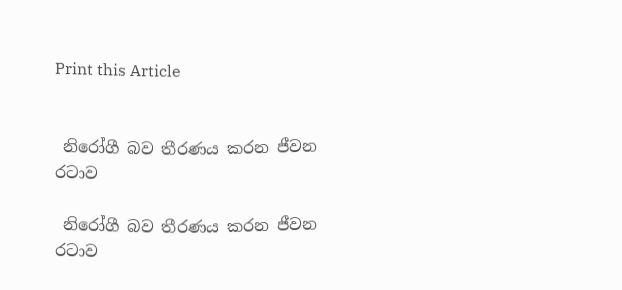Print this Article


 නිරෝගී බව තීරණය කරන ජීවන රටාව

 නිරෝගී බව තීරණය කරන ජීවන රටාව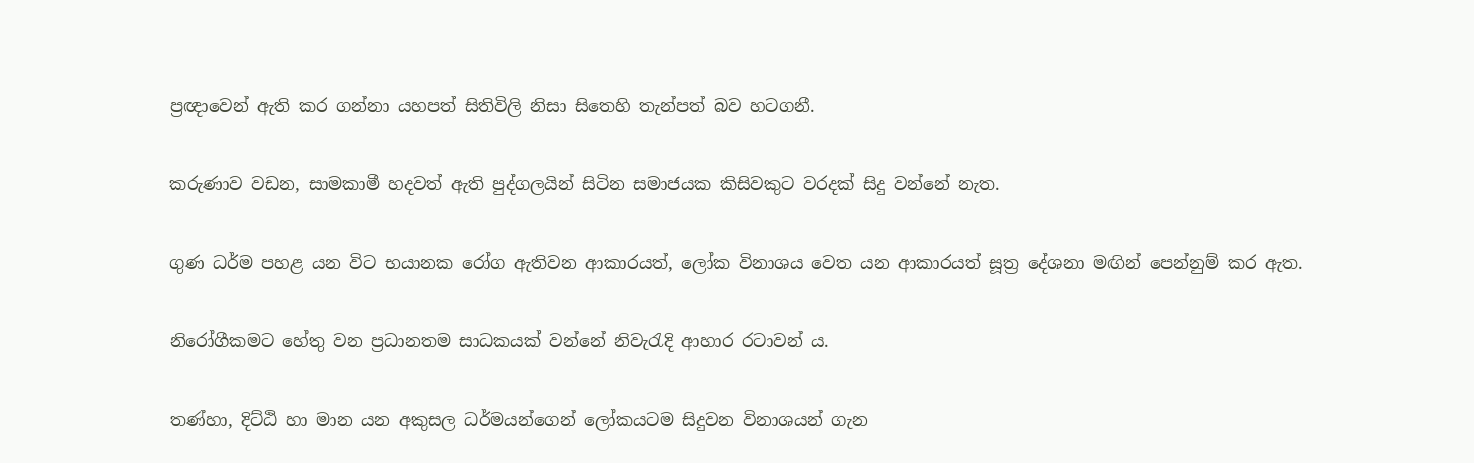ප්‍රඥාවෙන් ඇති කර ගන්නා යහපත් සිතිවිලි නිසා සිතෙහි තැන්පත් බව හටගනී.

කරුණාව වඩන, සාමකාමී හදවත් ඇති පුද්ගලයින් සිටින සමාජයක කිසිවකුට වරදක් සිදු වන්නේ නැත.

ගුණ ධර්ම පහළ යන විට භයානක රෝග ඇතිවන ආකාරයත්, ලෝක විනාශය වෙත යන ආකාරයත් සූත්‍ර දේශනා මඟින් පෙන්නුම් කර ඇත.

නිරෝගීකමට හේතු වන ප්‍රධානතම සාධකයක් වන්නේ නිවැරැදි ආහාර රටාවන් ය.

තණ්හා, දිට්ඨි හා මාන යන අකුසල ධර්මයන්ගෙන් ලෝකයටම සිදුවන විනාශයන් ගැන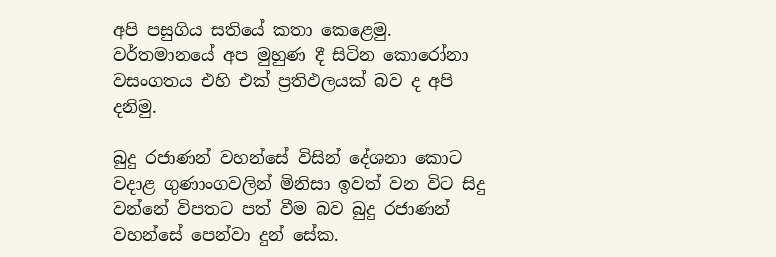අපි පසුගිය සතියේ කතා කෙළෙමු. වර්තමානයේ අප මුහුණ දී සිටින කොරෝනා වසංගතය එහි එක් ප්‍රතිඵලයක් බව ද අපි දනිමු.

බුදු රජාණන් වහන්සේ විසින් දේශනා කොට වදාළ ගුණාංගවලින් මිනිසා ඉවත් වන විට සිදු වන්නේ විපතට පත් වීම බව බුදු රජාණන් වහන්සේ පෙන්වා දුන් සේක.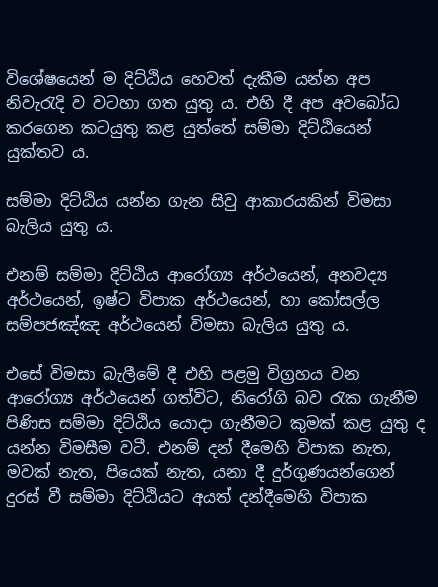විශේෂයෙන් ම දිට්ඨිය හෙවත් දැකීම යන්න අප නිවැරැදි ව වටහා ගත යුතු ය. එහි දී අප අවබෝධ කරගෙන කටයුතු කළ යුත්තේ සම්මා දිට්ඨියෙන් යුක්තව ය.

සම්මා දිට්ඨිය යන්න ගැන සිවු ආකාරයකින් විමසා බැලිය යුතු ය.

එනම් සම්මා දිට්ඨිය ආරෝග්‍ය අර්ථයෙන්, අනවද්‍ය අර්ථයෙන්, ඉෂ්ට විපාක අර්ථයෙන්, හා කෝසල්ල සම්පජඤ්ඤ අර්ථයෙන් විමසා බැලිය යුතු ය.

එසේ විමසා බැලීමේ දී එහි පළමු විග්‍රහය වන ආරෝග්‍ය අර්ථයෙන් ගත්විට, නිරෝගි බව රැක ගැනීම පිණිස සම්මා දිට්ඨිය යොදා ගැනීමට කුමක් කළ යුතු ද යන්න විමසීම වටී. එනම් දන් දීමෙහි විපාක නැත, මවක් නැත, පියෙක් නැත, යනා දී දුර්ගුණයන්ගෙන් දුරස් වී සම්මා දිට්ඨියට අයත් දන්දීමෙහි විපාක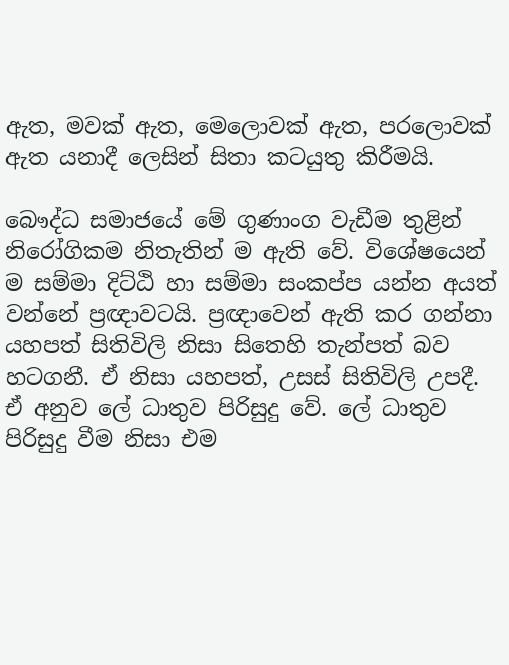ඇත, මවක් ඇත, මෙලොවක් ඇත, පරලොවක් ඇත යනාදී ලෙසින් සිතා කටයුතු කිරීමයි.

බෞද්ධ සමාජයේ මේ ගුණාංග වැඩීම තුළින් නිරෝගිකම නිතැතින් ම ඇති වේ. විශේෂයෙන් ම සම්මා දිට්ඨි හා සම්මා සංකප්ප යන්න අයත් වන්නේ ප්‍රඥාවටයි. ප්‍රඥාවෙන් ඇති කර ගන්නා යහපත් සිතිවිලි නිසා සිතෙහි තැන්පත් බව හටගනී. ඒ නිසා යහපත්, උසස් සිතිවිලි උපදී. ඒ අනුව ලේ ධාතුව පිරිසුදු වේ. ලේ ධාතුව පිරිසුදු වීම නිසා එම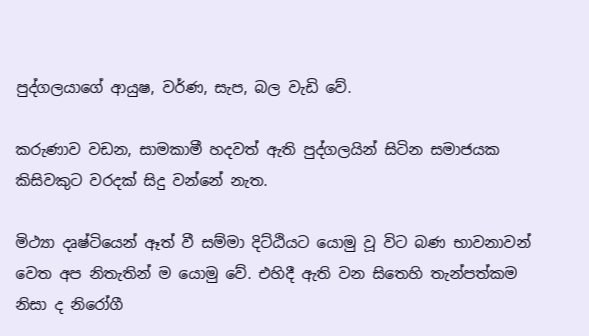පුද්ගලයාගේ ආයුෂ, වර්ණ, සැප, බල වැඩි වේ.

කරුණාව වඩන, සාමකාමී හදවත් ඇති පුද්ගලයින් සිටින සමාජයක කිසිවකුට වරදක් සිදු වන්නේ නැත.

මිථ්‍යා දෘෂ්ටියෙන් ඈත් වී සම්මා දිට්ඨියට යොමු වූ විට බණ භාවනාවන් වෙත අප නිතැතින් ම යොමු වේ. එහිදී ඇති වන සිතෙහි තැන්පත්කම නිසා ද නිරෝගී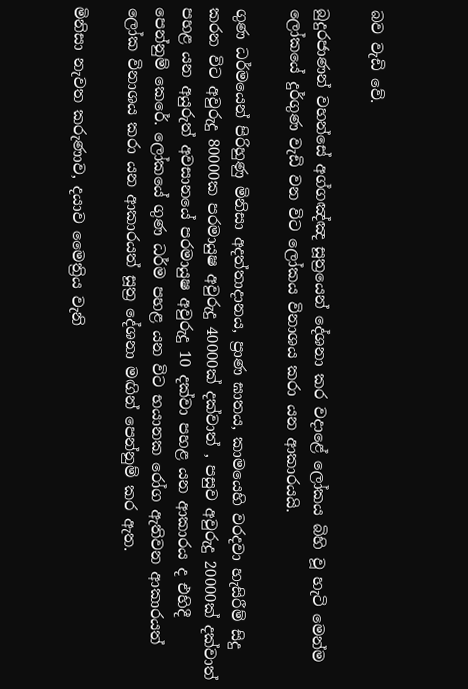බව වැඩි වේ.

බුදුරජාණන් වහන්සේ අග්ගඤ්ඤ සූත්‍රයෙන් දේශනා කර වදාළේ ලෝකය බිහි වූ හැටි මෙන්ම ලෝකයේ දුර්ගුණ වැඩි වන විට ලෝකය විනාශය කරා යන ආකාරයයි.

ගුණ ධර්මයෙන් පිරිහුණු මිනිසා අදත්තාදානය, ප්‍රාණ ඝාතය, කාමයෙහි වරදවා හැසිරීම් සිදු කරන විට අවුරුදු 80000ක පරමායුෂ අවුරුදු 40000ක් දක්වාත් , පසුව අවුරුදු 20000ක් දක්වාත් පහළ යන අයුරුත් අවසානයේ පරමායුෂ අවුරුදු 10 දක්වා පහළ යන ආකාරය ද එහිදී පෙන්නුම් කෙරේ. ලෝකයේ ගුණ ධර්ම පහළ යන විට භයානක රෝග ඇතිවන ආකාරයත් ලෝක විනාශය කරා යන ආකාරයත් සූත්‍ර දේශනා මඟින් පෙන්නුම් කර ඇත.

මිනිසා නැවත කරුණාව, දයාව මෛත්‍රිය වැනි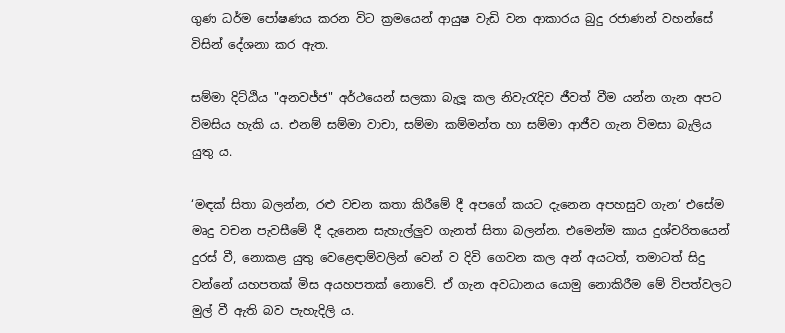ගුණ ධර්ම පෝෂණය කරන විට ක්‍රමයෙන් ආයුෂ වැඩි වන ආකාරය බුදු රජාණන් වහන්සේ විසින් දේශනා කර ඇත.

සම්මා දිට්ඨිය "අනවජ්ජ" අර්ථයෙන් සලකා බැලූ කල නිවැරැදිව ජීවත් වීම යන්න ගැන අපට විමසිය හැකි ය. එනම් සම්මා වාචා, සම්මා කම්මන්ත හා සම්මා ආජීව ගැන විමසා බැලිය යුතු ය.

‘මඳක් සිතා බලන්න, රළු වචන කතා කිරීමේ දී අපගේ කයට දැනෙන අපහසුව ගැන‘ එසේම මෘදු වචන පැවසීමේ දී දැනෙන සැහැල්ලුව ගැනත් සිතා බලන්න. එමෙන්ම කාය දුශ්චරිතයෙන් දුරස් වී, නොකළ යුතු වෙළෙඳාම්වලින් වෙන් ව දිවි ගෙවන කල අන් අයටත්, තමාටත් සිදු වන්නේ යහපතක් මිස අයහපතක් නොවේ. ඒ ගැන අවධානය යොමු නොකිරීම මේ විපත්වලට මුල් වී ඇති බව පැහැදිලි ය.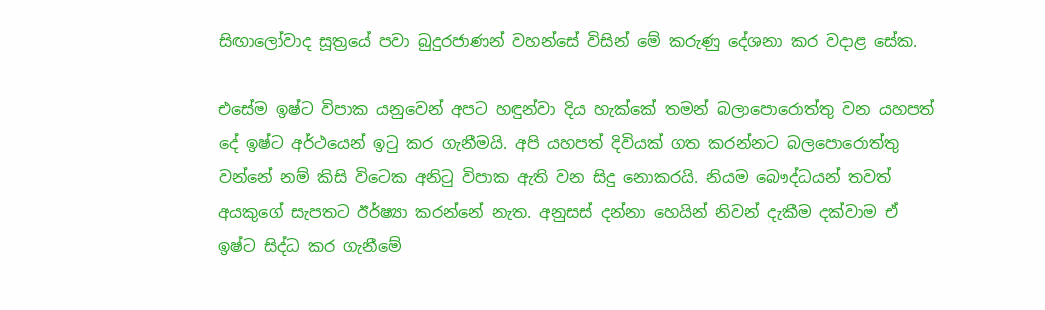සිඟාලෝවාද සූත්‍රයේ පවා බුදුරජාණන් වහන්සේ විසින් මේ කරුණු දේශනා කර වදාළ සේක.

එසේම ඉෂ්ට විපාක යනුවෙන් අපට හඳුන්වා දිය හැක්කේ තමන් බලාපොරොත්තු වන යහපත් දේ ඉෂ්ට අර්ථයෙන් ඉටු කර ගැනීමයි. අපි යහපත් දිවියක් ගත කරන්නට බලපොරොත්තු වන්නේ නම් කිසි විටෙක අනිටු විපාක ඇති වන සිදු නොකරයි. නියම බෞද්ධයන් තවත් අයකුගේ සැපතට ඊර්ෂ්‍යා කරන්නේ නැත. අනුසස් දන්නා හෙයින් නිවන් දැකීම දක්වාම ඒ ඉෂ්ට සිද්ධ කර ගැනීමේ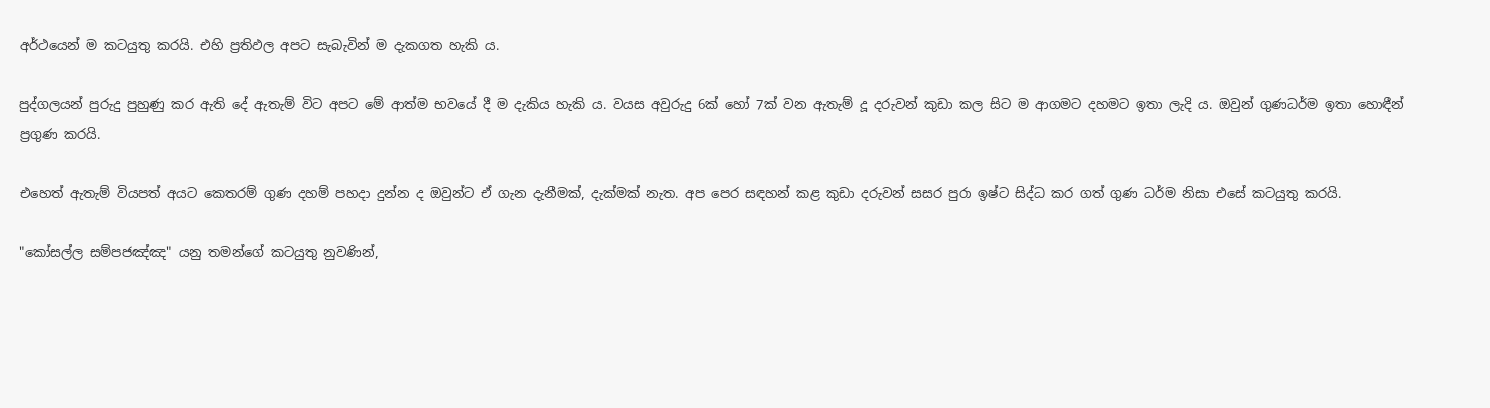අර්ථයෙන් ම කටයුතු කරයි. එහි ප්‍රතිඵල අපට සැබැවින් ම දැකගත හැකි ය.

පුද්ගලයන් පුරුදු පුහුණු කර ඇති දේ ඇතැම් විට අපට මේ ආත්ම භවයේ දී ම දැකිය හැකි ය. වයස අවුරුදු 6ක් හෝ 7ක් වන ඇතැම් දූ දරුවන් කුඩා කල සිට ම ආගමට දහමට ඉතා ලැදි ය. ඔවුන් ගුණධර්ම ඉතා හොඳීන් ප්‍රගුණ කරයි.

එහෙත් ඇතැම් වියපත් අයට කෙතරම් ගුණ දහම් පහදා දුන්න ද ඔවුන්ට ඒ ගැන දැනීමක්, දැක්මක් නැත. අප පෙර සඳහන් කළ කුඩා දරුවන් සසර පුරා ඉෂ්ට සිද්ධ කර ගත් ගුණ ධර්ම නිසා එසේ කටයුතු කරයි.

"කෝසල්ල සම්පජඤ්ඤ" යනු තමන්ගේ කටයුතු නුවණින්,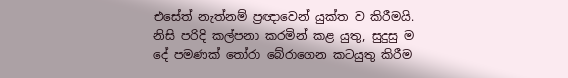එසේත් නැත්නම් ප්‍රඥාවෙන් යුක්ත ව කිරීමයි. නිසි පරිදි කල්පනා කරමින් කළ යුතු, සුදුසු ම දේ පමණක් තෝරා බේරාගෙන කටයුතු කිරීම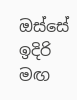ඔස්සේ ඉදිරි මඟ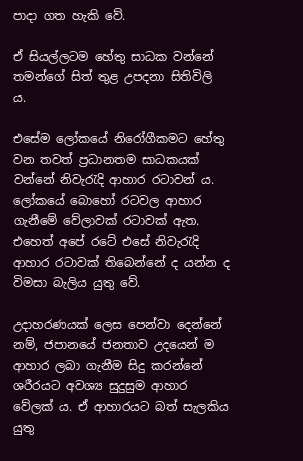පාදා ගත හැකි වේ.

ඒ සියල්ලටම හේතු සාධක වන්නේ තමන්ගේ සිත් තුළ උපදනා සිතිවිලි ය.

එසේම ලෝකයේ නිරෝගීකමට හේතු වන තවත් ප්‍රධානතම සාධකයක් වන්නේ නිවැරැදි ආහාර රටාවන් ය. ලෝකයේ බොහෝ රටවල ආහාර ගැනීමේ වේලාවක් රටාවක් ඇත. එහෙත් අපේ රටේ එසේ නිවැරැදි ආහාර රටාවක් තිබෙන්නේ ද යන්න ද විමසා බැලිය යුතු වේ.

උදාහරණයක් ලෙස පෙන්වා දෙන්නේ නම්, ජපානයේ ජනතාව උදයෙන් ම ආහාර ලබා ගැනීම සිදු කරන්නේ ශරීරයට අවශ්‍ය සුදුසුම ආහාර වේලක් ය. ඒ ආහාරයට බත් සැලකිය යුතු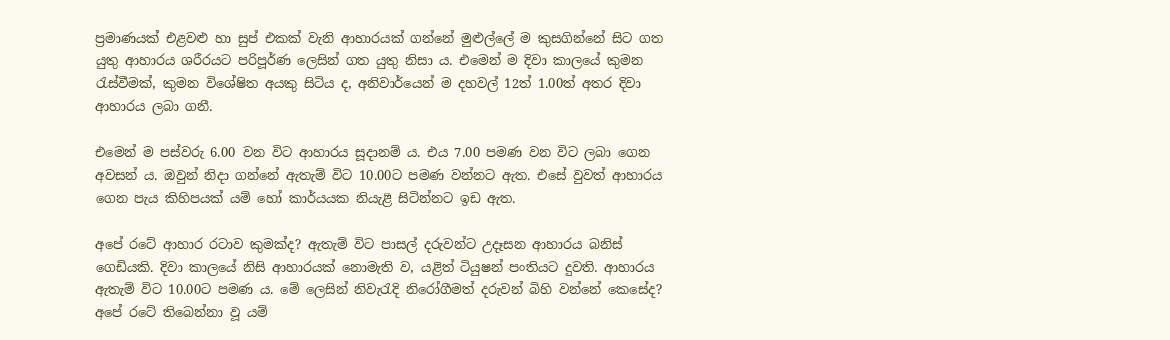ප්‍රමාණයක් එළවළු හා සුප් එකක් වැනි ආහාරයක් ගන්නේ මුළුල්ලේ ම කුසගින්නේ සිට ගත යුතු ආහාරය ශරීරයට පරිපූර්ණ ලෙසින් ගත යුතු නිසා ය. එමෙන් ම දිවා කාලයේ කුමන රැස්වීමක්, කුමන විශේෂිත අයකු සිටිය ද, අනිවාර්යෙන් ම දහවල් 12ත් 1.00ත් අතර දිවා ආහාරය ලබා ගනී.

එමෙන් ම පස්වරු 6.00 වන විට ආහාරය සූදානම් ය. එය 7.00 පමණ වන විට ලබා ගෙන අවසන් ය. ඔවුන් නිදා ගන්නේ ඇතැම් විට 10.00ට පමණ වන්නට ඇත. එසේ වුවත් ආහාරය ගෙන පැය කිහිපයක් යම් හෝ කාර්යයක නියැළී සිටින්නට ඉඩ ඇත.

අපේ රටේ ආහාර රටාව කුමක්ද? ඇතැම් විට පාසල් දරුවන්ට උදෑසන ආහාරය බනිස් ගෙඩියකි. දිවා කාලයේ නිසි ආහාරයක් නොමැති ව, යළිත් ටියුෂන් පංතියට දුවති. ආහාරය ඇතැම් විට 10.00ට පමණ ය. මේ ලෙසින් නිවැරැදි නිරෝගීමත් දරුවන් බිහි වන්නේ කෙසේද? අපේ රටේ තිබෙන්නා වූ යම්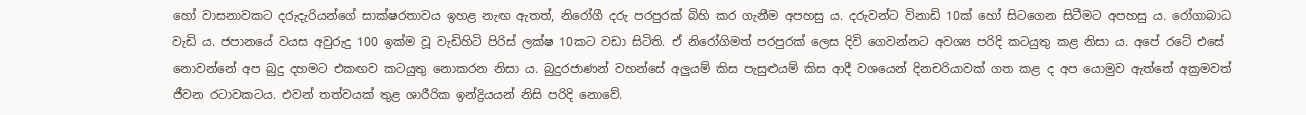හෝ වාසනාවකට දරුදැරියන්ගේ සාක්ෂරතාවය ඉහළ නැඟ ඇතත්, නිරෝගී දරු පරපුරක් බිහි කර ගැනීම අපහසු ය. දරුවන්ට විනාඩි 10ක් හෝ සිටගෙන සිටීමට අපහසු ය. රෝගාබාධ වැඩි ය. ජපානයේ වයස අවුරුදු 100 ඉක්ම වූ වැඩිහිටි පිරිස් ලක්ෂ 10කට වඩා සිටිති. ඒ නිරෝගිමත් පරපුරක් ලෙස දිවි ගෙවන්නට අවශ්‍ය පරිදි කටයුතු කළ නිසා ය. අපේ රටේ එසේ නොවන්නේ අප බුදු දහමට එකඟව කටයුතු නොකරන නිසා ය. බුදුරජාණන් වහන්සේ අලුයම් කිස පැසුළුයම් කිස ආදී වශයෙන් දිනචරියාවක් ගත කළ ද අප යොමුව ඇත්තේ අක්‍රමවත් ජීවන රටාවකටය. එවන් තත්වයක් තුළ ශාරීරික ඉන්ද්‍රියයන් නිසි පරිදි නොවේ.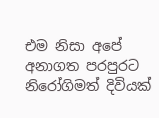එම නිසා අපේ අනාගත පරපුරට නිරෝගිමත් දිවියක්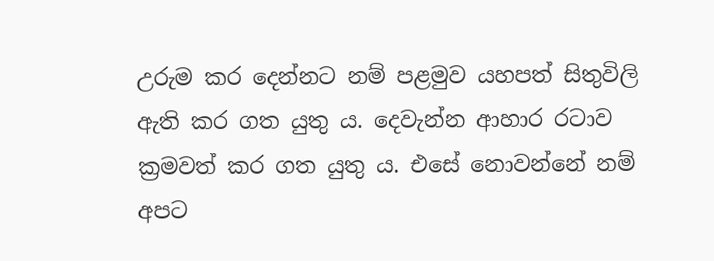උරුම කර දෙන්නට නම් පළමුව යහපත් සිතුවිලි ඇති කර ගත යුතු ය. දෙවැන්න ආහාර රටාව ක්‍රමවත් කර ගත යුතු ය. එසේ නොවන්නේ නම් අපට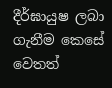දීර්ඝායුෂ ලබා ගැනීම කෙසේ වෙතත්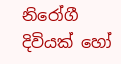නිරෝගී දිවියක් හෝ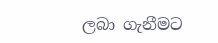ලබා ගැනීමට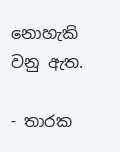නොහැකි වනු ඇත.

- තාරක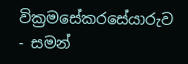වික්‍රමසේකරසේයාරුව
- සමන්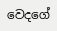වෙදගේ